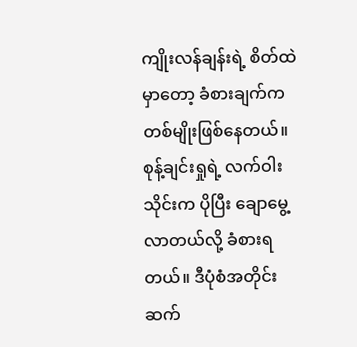ကျိုးလန်ချန်းရဲ့ စိတ်ထဲမှာတော့ ခံစားချက်က တစ်မျိုးဖြစ်နေတယ်။ စုန့်ချင်းရှုရဲ့ လက်ဝါးသိုင်းက ပိုပြီး ချောမွေ့လာတယ်လို့ ခံစားရတယ်။ ဒီပုံစံအတိုင်း ဆက်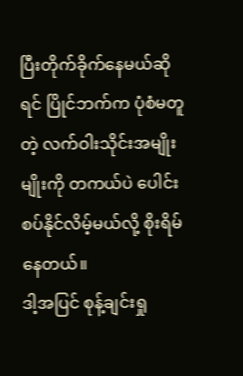ပြီးတိုက်ခိုက်နေမယ်ဆိုရင် ပြိုင်ဘက်က ပုံစံမတူတဲ့ လက်ဝါးသိုင်းအမျိုးမျိုးကို တကယ်ပဲ ပေါင်းစပ်နိုင်လိမ့်မယ်လို့ စိုးရိမ်နေတယ်။
ဒါ့အပြင် စုန့်ချင်းရှု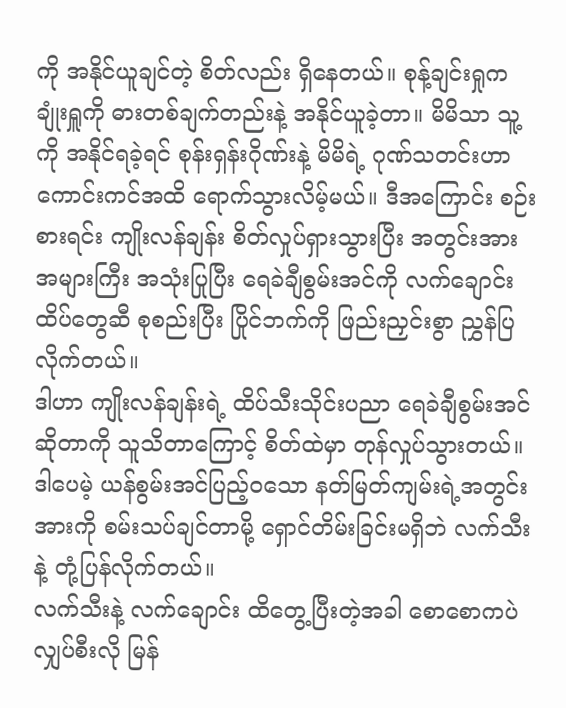ကို အနိုင်ယူချင်တဲ့ စိတ်လည်း ရှိနေတယ်။ စုန့်ချင်းရှုက ချုံးရှူကို ဓားတစ်ချက်တည်းနဲ့ အနိုင်ယူခဲ့တာ။ မိမိသာ သူ့ကို အနိုင်ရခဲ့ရင် စုန်းရှန်းဂိုဏ်းနဲ့ မိမိရဲ့ ဂုဏ်သတင်းဟာ ကောင်းကင်အထိ ရောက်သွားလိမ့်မယ်။ ဒီအကြောင်း စဉ်းစားရင်း ကျိုးလန်ချန်း စိတ်လှုပ်ရှားသွားပြီး အတွင်းအား အများကြီး အသုံးပြုပြီး ရေခဲချီစွမ်းအင်ကို လက်ချောင်းထိပ်တွေဆီ စုစည်းပြီး ပြိုင်ဘက်ကို ဖြည်းညှင်းစွာ ညွှန်ပြလိုက်တယ်။
ဒါဟာ ကျိုးလန်ချန်းရဲ့ ထိပ်သီးသိုင်းပညာ ရေခဲချီစွမ်းအင်ဆိုတာကို သူသိတာကြောင့် စိတ်ထဲမှာ တုန်လှုပ်သွားတယ်။ ဒါပေမဲ့ ယန်စွမ်းအင်ပြည့်ဝသော နတ်မြတ်ကျမ်းရဲ့အတွင်းအားကို စမ်းသပ်ချင်တာမို့ ရှောင်တိမ်းခြင်းမရှိဘဲ လက်သီးနဲ့ တုံ့ပြန်လိုက်တယ်။
လက်သီးနဲ့ လက်ချောင်း ထိတွေ့ပြီးတဲ့အခါ စောစောကပဲ လျှပ်စီးလို မြန်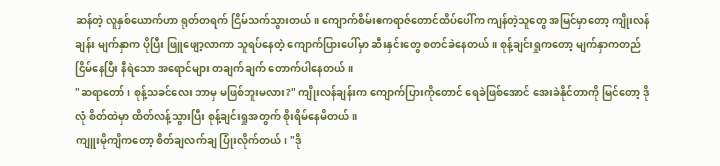ဆန်တဲ့ လူနှစ်ယောက်ဟာ ရုတ်တရက် ငြိမ်သက်သွားတယ်။ ကျောက်စိမ်းဧကရာဇ်တောင်ထိပ်ပေါ်က ကျန်တဲ့သူတွေ အမြင်မှာတော့ ကျိုးလန်ချန်း မျက်နှာက ပိုပြီး ဖြူဖျော့လာကာ သူရပ်နေတဲ့ ကျောက်ပြားပေါ်မှာ ဆီးနှင်းတွေ စတင်ခဲနေတယ်။ စုန့်ချင်းရှုကတော့ မျက်နှာကတည်ငြိမ်နေပြီး နီရဲသော အရောင်များ တချက်ချက် တောက်ပါနေတယ်။
"ဆရာတော်၊ စုန့်သခင်လေး ဘာမှ မဖြစ်ဘူးမလား?" ကျိုးလန်ချန်းက ကျောက်ပြားကိုတောင် ရေခဲဖြစ်အောင် အေးခဲနိုင်တာကို မြင်တော့ ဒိုလုံ စိတ်ထဲမှာ ထိတ်လန့်သွားပြီး စုန့်ချင်းရှုအတွက် စိုးရိမ်နေမိတယ်။
ကျူးမိုကျိကတော့ စိတ်ချလက်ချ ပြုံးလိုက်တယ်၊ "ဒို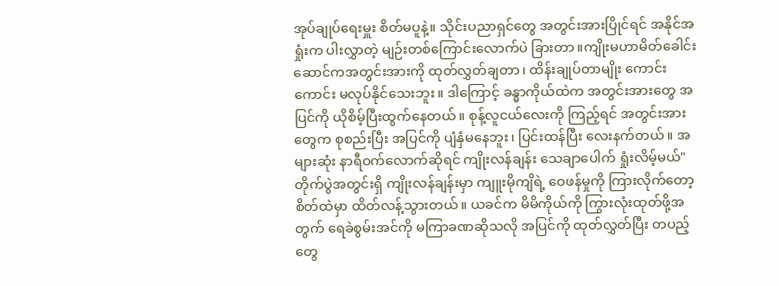အုပ်ချုပ်ရေးမှူး စိတ်မပူနဲ့။ သိုင်းပညာရှင်တွေ အတွင်းအားပြိုင်ရင် အနိုင်အရှုံးက ပါးလွှာတဲ့ မျဉ်းတစ်ကြောင်းလောက်ပဲ ခြားတာ။ကျိုးမဟာမိတ်ခေါင်းဆောင်ကအတွင်းအားကို ထုတ်လွှတ်ချတာ၊ ထိန်းချုပ်တာမျိုး ကောင်းကောင်း မလုပ်နိုင်သေးဘူး။ ဒါကြောင့် ခန္ဓာကိုယ်ထဲက အတွင်းအားတွေ အပြင်ကို ယိုစိမ့်ပြီးထွက်နေတယ်။ စုန့်လူငယ်လေးကို ကြည့်ရင် အတွင်းအားတွေက စုစည်းပြီး အပြင်ကို ပျံနှံမနေဘူး၊ ပြင်းထန်ပြီး လေးနက်တယ်။ အများဆုံး နာရီဝက်လောက်ဆိုရင် ကျိုးလန်ချန်း သေချာပေါက် ရှုံးလိမ့်မယ်"
တိုက်ပွဲအတွင်းရှိ ကျိုးလန်ချန်းမှာ ကျူးမိုကျိရဲ့ ဝေဖန်မှုကို ကြားလိုက်တော့ စိတ်ထဲမှာ ထိတ်လန့်သွားတယ်။ ယခင်က မိမိကိုယ်ကို ကြွားလုံးထုတ်ဖို့အတွက် ရေခဲစွမ်းအင်ကို မကြာခဏဆိုသလို အပြင်ကို ထုတ်လွှတ်ပြီး တပည့်တွေ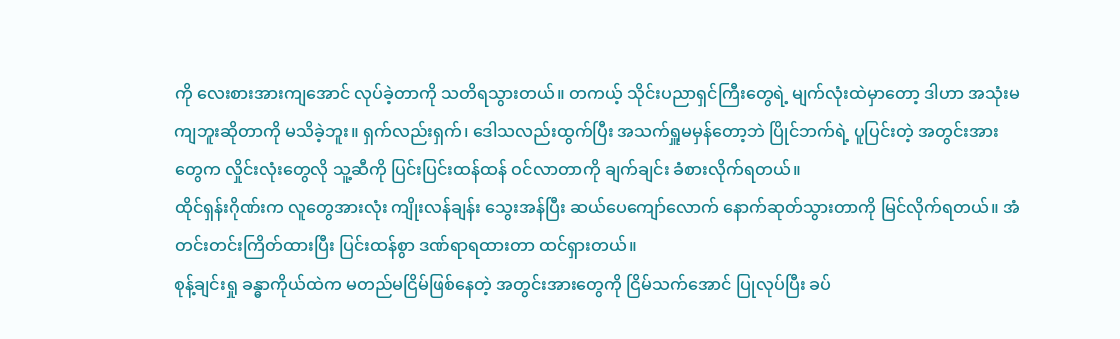ကို လေးစားအားကျအောင် လုပ်ခဲ့တာကို သတိရသွားတယ်။ တကယ့် သိုင်းပညာရှင်ကြီးတွေရဲ့ မျက်လုံးထဲမှာတော့ ဒါဟာ အသုံးမကျဘူးဆိုတာကို မသိခဲ့ဘူး။ ရှက်လည်းရှက်၊ ဒေါသလည်းထွက်ပြီး အသက်ရှူမမှန်တော့ဘဲ ပြိုင်ဘက်ရဲ့ ပူပြင်းတဲ့ အတွင်းအားတွေက လှိုင်းလုံးတွေလို သူ့ဆီကို ပြင်းပြင်းထန်ထန် ဝင်လာတာကို ချက်ချင်း ခံစားလိုက်ရတယ်။
ထိုင်ရှန်းဂိုဏ်းက လူတွေအားလုံး ကျိုးလန်ချန်း သွေးအန်ပြီး ဆယ်ပေကျော်လောက် နောက်ဆုတ်သွားတာကို မြင်လိုက်ရတယ်။ အံတင်းတင်းကြိတ်ထားပြီး ပြင်းထန်စွာ ဒဏ်ရာရထားတာ ထင်ရှားတယ်။
စုန့်ချင်းရှု ခန္ဓာကိုယ်ထဲက မတည်မငြိမ်ဖြစ်နေတဲ့ အတွင်းအားတွေကို ငြိမ်သက်အောင် ပြုလုပ်ပြီး ခပ်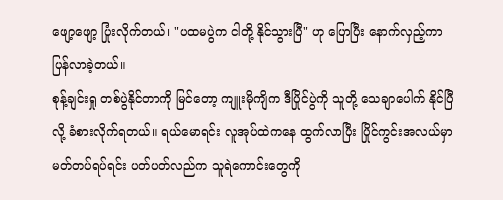ဖျော့ဖျော့ ပြုံးလိုက်တယ်၊ "ပထမပွဲက ငါတို့ နိုင်သွားပြီ" ဟု ပြောပြီး နောက်လှည့်ကာ ပြန်လာခဲ့တယ်။
စုန့်ချင်းရှု တစ်ပွဲနိုင်တာကို မြင်တော့ ကျူးမိုကျိက ဒီပြိုင်ပွဲကို သူတို့ သေချာပေါက် နိုင်ပြီလို့ ခံစားလိုက်ရတယ်။ ရယ်မောရင်း လူအုပ်ထဲကနေ ထွက်လာပြီး ပြိုင်ကွင်းအလယ်မှာ မတ်တပ်ရပ်ရင်း ပတ်ပတ်လည်က သူရဲကောင်းတွေကို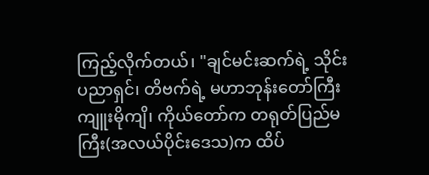ကြည့်လိုက်တယ်၊ "ချင်မင်းဆက်ရဲ့ သိုင်းပညာရှင်၊ တိဗက်ရဲ့ မဟာဘုန်းတော်ကြီး ကျူးမိုကျိ၊ ကိုယ်တော်က တရုတ်ပြည်မကြီး(အလယ်ပိုင်းဒေသ)က ထိပ်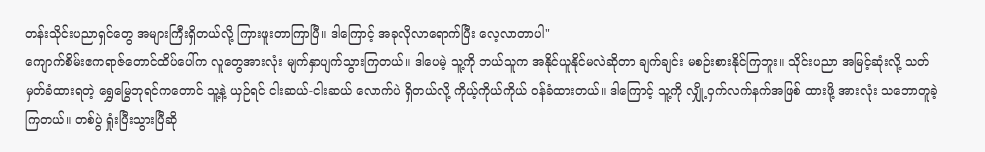တန်းသိုင်းပညာရှင်တွေ အများကြီးရှိတယ်လို့ ကြားဖူးတာကြာပြီ။ ဒါကြောင့် အခုလိုလာရောက်ပြီး လေ့လာတာပါ"
ကျောက်စိမ်းဧကရာဇ်တောင်ထိပ်ပေါ်က လူတွေအားလုံး မျက်နှာပျက်သွားကြတယ်။ ဒါပေမဲ့ သူ့ကို ဘယ်သူက အနိုင်ယူနိုင်မလဲဆိုတာ ချက်ချင်း မစဉ်းစားနိုင်ကြဘူး။ သိုင်းပညာ အမြင့်ဆုံးလို့ သတ်မှတ်ခံထားရတဲ့ ရွှေမြွေဘုရင်ကတောင် သူ့နဲ့ ယှဉ်ရင် ငါးဆယ်-ငါးဆယ် လောက်ပဲ ရှိတယ်လို့ ကိုယ့်ကိုယ်ကိုယ် ဝန်ခံထားတယ်။ ဒါကြောင့် သူ့ကို လျှို့ဝှက်လက်နက်အဖြစ် ထားဖို့ အားလုံး သဘောတူခဲ့ကြတယ်။ တစ်ပွဲ ရှုံးပြီးသွားပြီဆို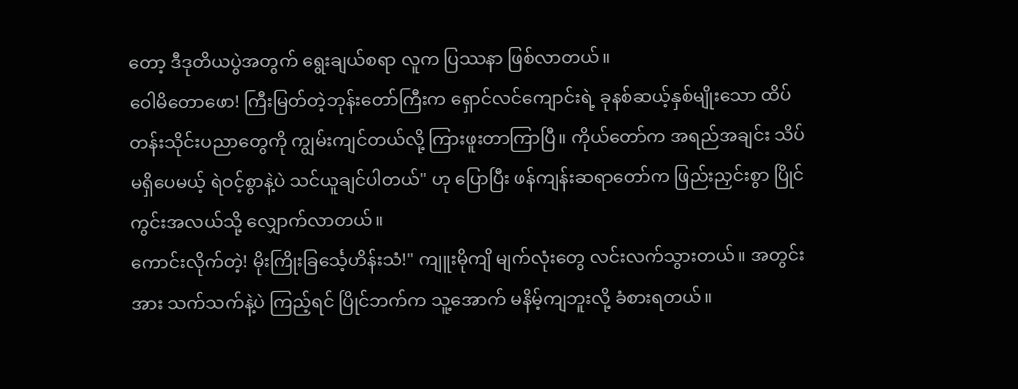တော့ ဒီဒုတိယပွဲအတွက် ရွေးချယ်စရာ လူက ပြဿနာ ဖြစ်လာတယ်။
ဝေါမိတောဖော! ကြီးမြတ်တဲ့ဘုန်းတော်ကြီးက ရှောင်လင်ကျောင်းရဲ့ ခုနစ်ဆယ့်နှစ်မျိုးသော ထိပ်တန်းသိုင်းပညာတွေကို ကျွမ်းကျင်တယ်လို့ ကြားဖူးတာကြာပြီ။ ကိုယ်တော်က အရည်အချင်း သိပ်မရှိပေမယ့် ရဲဝင့်စွာနဲ့ပဲ သင်ယူချင်ပါတယ်" ဟု ပြောပြီး ဖန်ကျန်းဆရာတော်က ဖြည်းညှင်းစွာ ပြိုင်ကွင်းအလယ်သို့ လျှောက်လာတယ်။
ကောင်းလိုက်တဲ့! မိုးကြိုးခြင်္သေ့ဟိန်းသံ!" ကျူးမိုကျိ မျက်လုံးတွေ လင်းလက်သွားတယ်။ အတွင်းအား သက်သက်နဲ့ပဲ ကြည့်ရင် ပြိုင်ဘက်က သူ့အောက် မနိမ့်ကျဘူးလို့ ခံစားရတယ်။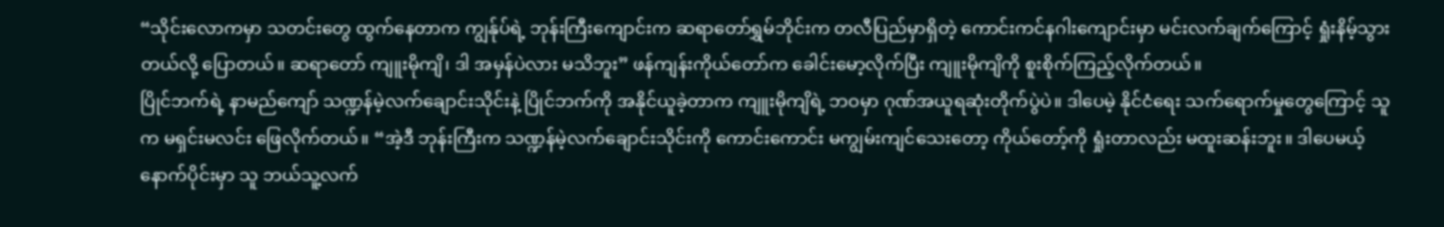“သိုင်းလောကမှာ သတင်းတွေ ထွက်နေတာက ကျွန်ုပ်ရဲ့ ဘုန်းကြီးကျောင်းက ဆရာတော်ရွှမ်ဘိုင်းက တလီပြည်မှာရှိတဲ့ ကောင်းကင်နဂါးကျောင်းမှာ မင်းလက်ချက်ကြောင့် ရှုံးနိမ့်သွားတယ်လို့ ပြောတယ်။ ဆရာတော် ကျူးမိုကျိ၊ ဒါ အမှန်ပဲလား မသိဘူး” ဖန်ကျန်းကိုယ်တော်က ခေါင်းမော့လိုက်ပြီး ကျူးမိုကျိကို စူးစိုက်ကြည့်လိုက်တယ်။
ပြိုင်ဘက်ရဲ့ နာမည်ကျော် သဏ္ဍန်မဲ့လက်ချောင်းသိုင်းနဲ့ ပြိုင်ဘက်ကို အနိုင်ယူခဲ့တာက ကျူးမိုကျိရဲ့ ဘဝမှာ ဂုဏ်အယူရဆုံးတိုက်ပွဲပဲ။ ဒါပေမဲ့ နိုင်ငံရေး သက်ရောက်မှုတွေကြောင့် သူက မရှင်းမလင်း ဖြေလိုက်တယ်။ “အဲ့ဒီ ဘုန်းကြီးက သဏ္ဍန်မဲ့လက်ချောင်းသိုင်းကို ကောင်းကောင်း မကျွမ်းကျင်သေးတော့ ကိုယ်တော့်ကို ရှုံးတာလည်း မထူးဆန်းဘူး။ ဒါပေမယ့် နောက်ပိုင်းမှာ သူ ဘယ်သူ့လက်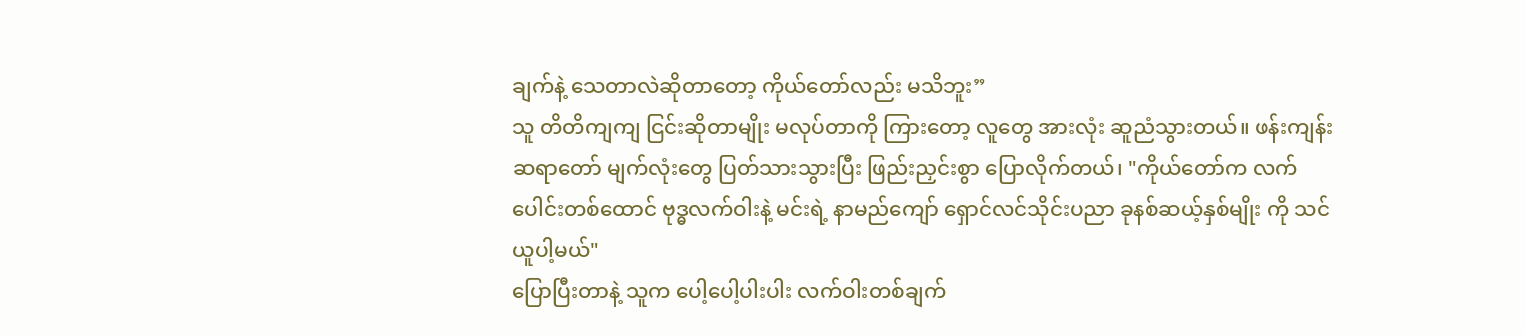ချက်နဲ့ သေတာလဲဆိုတာတော့ ကိုယ်တော်လည်း မသိဘူး”
သူ တိတိကျကျ ငြင်းဆိုတာမျိုး မလုပ်တာကို ကြားတော့ လူတွေ အားလုံး ဆူညံသွားတယ်။ ဖန်းကျန်း ဆရာတော် မျက်လုံးတွေ ပြတ်သားသွားပြီး ဖြည်းညှင်းစွာ ပြောလိုက်တယ်၊ "ကိုယ်တော်က လက်ပေါင်းတစ်ထောင် ဗုဒ္ဓလက်ဝါးနဲ့ မင်းရဲ့ နာမည်ကျော် ရှောင်လင်သိုင်းပညာ ခုနစ်ဆယ့်နှစ်မျိုး ကို သင်ယူပါ့မယ်"
ပြောပြီးတာနဲ့ သူက ပေါ့ပေါ့ပါးပါး လက်ဝါးတစ်ချက်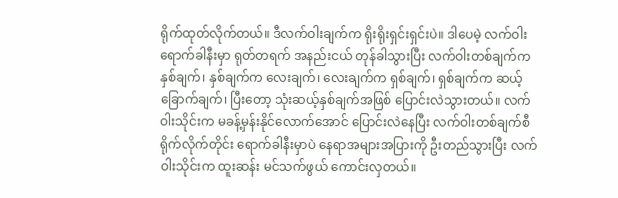ရိုက်ထုတ်လိုက်တယ်။ ဒီလက်ဝါးချက်က ရိုးရိုးရှင်းရှင်းပဲ။ ဒါပေမဲ့ လက်ဝါး ရောက်ခါနီးမှာ ရုတ်တရက် အနည်းငယ် တုန်ခါသွားပြီး လက်ဝါးတစ်ချက်က နှစ်ချက်၊ နှစ်ချက်က လေးချက်၊ လေးချက်က ရှစ်ချက်၊ ရှစ်ချက်က ဆယ့်ခြောက်ချက်၊ ပြီးတော့ သုံးဆယ့်နှစ်ချက်အဖြစ် ပြောင်းလဲသွားတယ်။ လက်ဝါးသိုင်းက မခန့်မှန်းနိုင်လောက်အောင် ပြောင်းလဲနေပြီး လက်ဝါးတစ်ချက်စီ ရိုက်လိုက်တိုင်း ရောက်ခါနီးမှာပဲ နေရာအများအပြားကို ဦးတည်သွားပြီး လက်ဝါးသိုင်းက ထူးဆန်း မင်သက်ဖွယ် ကောင်းလှတယ်။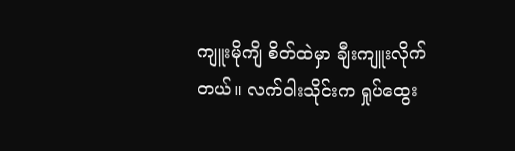ကျူးမိုကျိ စိတ်ထဲမှာ ချီးကျူးလိုက်တယ်။ လက်ဝါးသိုင်းက ရှုပ်ထွေး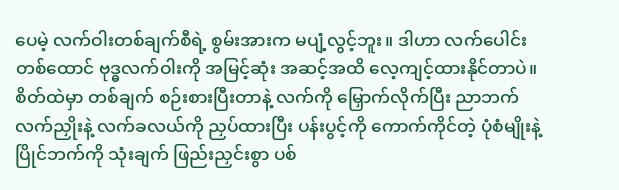ပေမဲ့ လက်ဝါးတစ်ချက်စီရဲ့ စွမ်းအားက မပျံ့လွင့်ဘူး။ ဒါဟာ လက်ပေါင်းတစ်ထောင် ဗုဒ္ဓလက်ဝါးကို အမြင့်ဆုံး အဆင့်အထိ လေ့ကျင့်ထားနိုင်တာပဲ။ စိတ်ထဲမှာ တစ်ချက် စဉ်းစားပြီးတာနဲ့ လက်ကို မြှောက်လိုက်ပြီး ညာဘက် လက်ညှိုးနဲ့ လက်ခလယ်ကို ညှပ်ထားပြီး ပန်းပွင့်ကို ကောက်ကိုင်တဲ့ ပုံစံမျိုးနဲ့ ပြိုင်ဘက်ကို သုံးချက် ဖြည်းညှင်းစွာ ပစ်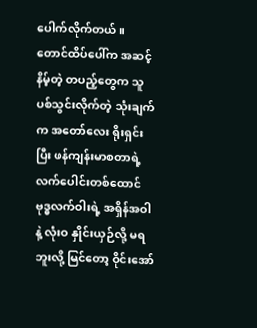ပေါက်လိုက်တယ်။
တောင်ထိပ်ပေါ်က အဆင့်နိမ့်တဲ့ တပည့်တွေက သူ ပစ်သွင်းလိုက်တဲ့ သုံးချက်က အတော်လေး ရိုးရှင်းပြီး ဖန်ကျန်းမာစတာရဲ့ လက်ပေါင်းတစ်ထောင် ဗုဒ္ဓလက်ဝါးရဲ့ အရှိန်အဝါနဲ့ လုံးဝ နှိုင်းယှဉ်လို့ မရဘူးလို့ မြင်တော့ ဝိုင်းအော်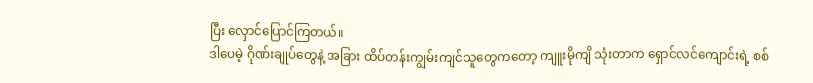ပြီး လှောင်ပြောင်ကြတယ်။
ဒါပေမဲ့ ဂိုဏ်းချုပ်တွေနဲ့ အခြား ထိပ်တန်းကျွမ်းကျင်သူတွေကတော့ ကျူးမိုကျိ သုံးတာက ရှောင်လင်ကျောင်းရဲ့ စစ်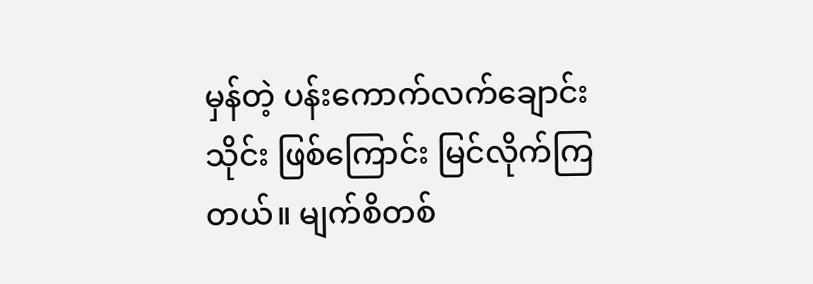မှန်တဲ့ ပန်းကောက်လက်ချောင်းသိုင်း ဖြစ်ကြောင်း မြင်လိုက်ကြတယ်။ မျက်စိတစ်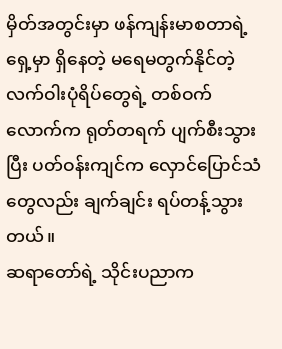မှိတ်အတွင်းမှာ ဖန်ကျန်းမာစတာရဲ့ ရှေ့မှာ ရှိနေတဲ့ မရေမတွက်နိုင်တဲ့ လက်ဝါးပုံရိပ်တွေရဲ့ တစ်ဝက်လောက်က ရုတ်တရက် ပျက်စီးသွားပြီး ပတ်ဝန်းကျင်က လှောင်ပြောင်သံတွေလည်း ချက်ချင်း ရပ်တန့်သွားတယ်။
ဆရာတော်ရဲ့ သိုင်းပညာက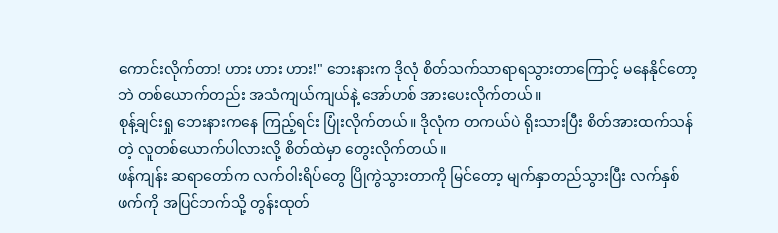ကောင်းလိုက်တာ! ဟား ဟား ဟား!" ဘေးနားက ဒိုလုံ စိတ်သက်သာရာရသွားတာကြောင့် မနေနိုင်တော့ဘဲ တစ်ယောက်တည်း အသံကျယ်ကျယ်နဲ့ အော်ဟစ် အားပေးလိုက်တယ်။
စုန့်ချင်းရှု ဘေးနားကနေ ကြည့်ရင်း ပြုံးလိုက်တယ်။ ဒိုလုံက တကယ်ပဲ ရိုးသားပြီး စိတ်အားထက်သန်တဲ့ လူတစ်ယောက်ပါလားလို့ စိတ်ထဲမှာ တွေးလိုက်တယ်။
ဖန်ကျန်း ဆရာတော်က လက်ဝါးရိပ်တွေ ပြိုကွဲသွားတာကို မြင်တော့ မျက်နှာတည်သွားပြီး လက်နှစ်ဖက်ကို အပြင်ဘက်သို့ တွန်းထုတ်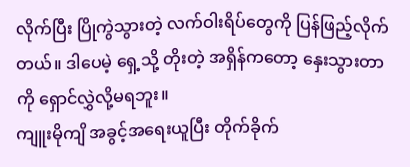လိုက်ပြီး ပြိုကွဲသွားတဲ့ လက်ဝါးရိပ်တွေကို ပြန်ဖြည့်လိုက်တယ်။ ဒါပေမဲ့ ရှေ့သို့ တိုးတဲ့ အရှိန်ကတော့ နှေးသွားတာကို ရှောင်လွှဲလို့မရဘူး။
ကျူးမိုကျိ အခွင့်အရေးယူပြီး တိုက်ခိုက်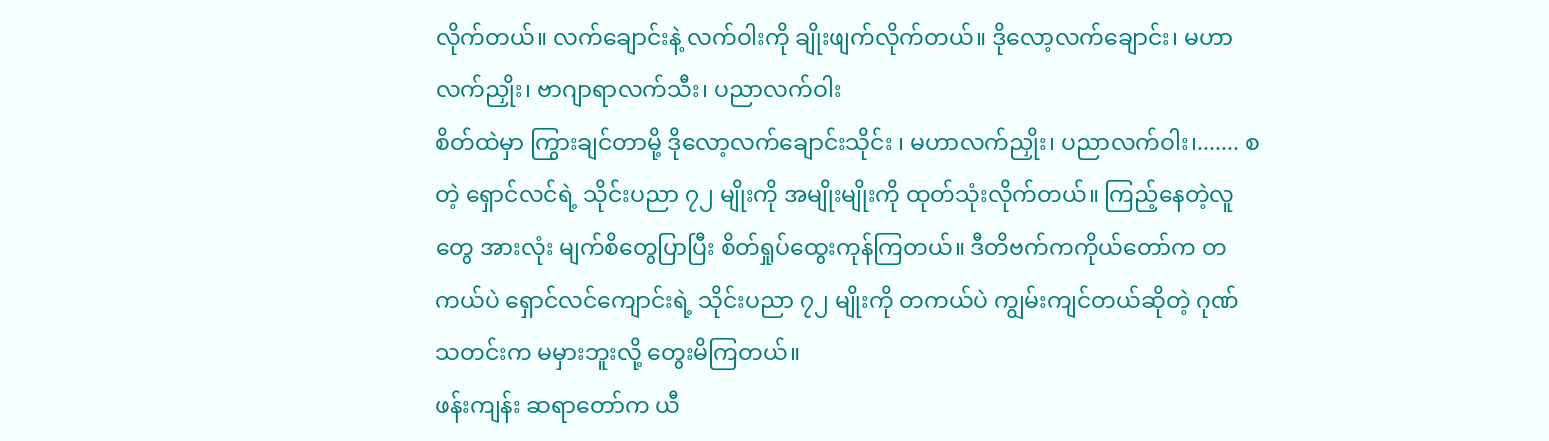လိုက်တယ်။ လက်ချောင်းနဲ့ လက်ဝါးကို ချိုးဖျက်လိုက်တယ်။ ဒိုလော့လက်ချောင်း၊ မဟာလက်ညှိုး၊ ဗာဂျာရာလက်သီး၊ ပညာလက်ဝါး
စိတ်ထဲမှာ ကြွားချင်တာမို့ ဒိုလော့လက်ချောင်းသိုင်း ၊ မဟာလက်ညှိုး၊ ပညာလက်ဝါး၊....... စတဲ့ ရှောင်လင်ရဲ့ သိုင်းပညာ ၇၂ မျိုးကို အမျိုးမျိုးကို ထုတ်သုံးလိုက်တယ်။ ကြည့်နေတဲ့လူတွေ အားလုံး မျက်စိတွေပြာပြီး စိတ်ရှုပ်ထွေးကုန်ကြတယ်။ ဒီတိဗက်ကကိုယ်တော်က တကယ်ပဲ ရှောင်လင်ကျောင်းရဲ့ သိုင်းပညာ ၇၂ မျိုးကို တကယ်ပဲ ကျွမ်းကျင်တယ်ဆိုတဲ့ ဂုဏ်သတင်းက မမှားဘူးလို့ တွေးမိကြတယ်။
ဖန်းကျန်း ဆရာတော်က ယီ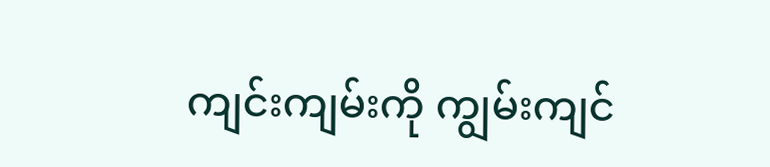ကျင်းကျမ်းကို ကျွမ်းကျင်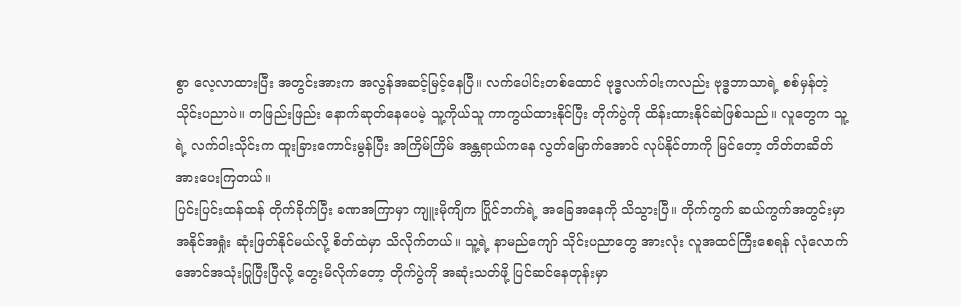စွာ လေ့လာထားပြီး အတွင်းအားက အလွန်အဆင့်မြင့်နေပြီ။ လက်ပေါင်းတစ်ထောင် ဗုဒ္ဓလက်ဝါးကလည်း ဗုဒ္ဓဘာသာရဲ့ စစ်မှန်တဲ့ သိုင်းပညာပဲ။ တဖြည်းဖြည်း နောက်ဆုတ်နေပေမဲ့ သူ့ကိုယ်သူ ကာကွယ်ထားနိုင်ပြီး တိုက်ပွဲကို ထိန်းထားနိုင်ဆဲဖြစ်သည်။ လူတွေက သူ့ရဲ့ လက်ဝါးသိုင်းက ထူးခြားကောင်းမွန်ပြီး အကြိမ်ကြိမ် အန္တရာယ်ကနေ လွတ်မြောက်အောင် လုပ်နိုင်တာကို မြင်တော့ တိတ်တဆိတ် အားပေးကြတယ်။
ပြင်းပြင်းထန်ထန် တိုက်ခိုက်ပြီး ခဏအကြာမှာ ကျူးမိုကျိက ပြိုင်ဘက်ရဲ့ အခြေအနေကို သိသွားပြီ။ တိုက်ကွက် ဆယ်ကွက်အတွင်းမှာ အနိုင်အရှုံး ဆုံးဖြတ်နိုင်မယ်လို့ စိတ်ထဲမှာ သိလိုက်တယ်။ သူ့ရဲ့ နာမည်ကျော် သိုင်းပညာတွေ အားလုံး လူအထင်ကြီးစေရန် လုံလောက်အောင်အသုံးပြုပြီးပြီလို့ တွေးမိလိုက်တော့ တိုက်ပွဲကို အဆုံးသတ်ဖို့ ပြင်ဆင်နေတုန်းမှာ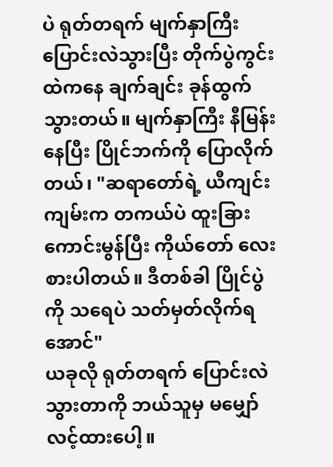ပဲ ရုတ်တရက် မျက်နှာကြီး ပြောင်းလဲသွားပြီး တိုက်ပွဲကွင်းထဲကနေ ချက်ချင်း ခုန်ထွက်သွားတယ်။ မျက်နှာကြီး နီမြန်းနေပြီး ပြိုင်ဘက်ကို ပြောလိုက်တယ်၊ "ဆရာတော်ရဲ့ ယီကျင်းကျမ်းက တကယ်ပဲ ထူးခြားကောင်းမွန်ပြီး ကိုယ်တော် လေးစားပါတယ်။ ဒီတစ်ခါ ပြိုင်ပွဲကို သရေပဲ သတ်မှတ်လိုက်ရအောင်"
ယခုလို ရုတ်တရက် ပြောင်းလဲသွားတာကို ဘယ်သူမှ မမျှော်လင့်ထားပေါ့။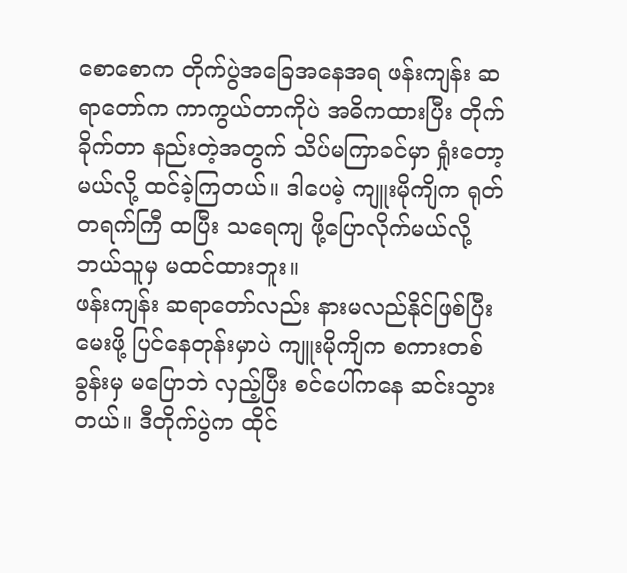စောစောက တိုက်ပွဲအခြေအနေအရ ဖန်းကျန်း ဆရာတော်က ကာကွယ်တာကိုပဲ အဓိကထားပြီး တိုက်ခိုက်တာ နည်းတဲ့အတွက် သိပ်မကြာခင်မှာ ရှုံးတော့မယ်လို့ ထင်ခဲ့ကြတယ်။ ဒါပေမဲ့ ကျူးမိုကျိက ရုတ်တရက်ကြီ ထပြီး သရေကျ ဖို့ပြောလိုက်မယ်လို့ ဘယ်သူမှ မထင်ထားဘူး။
ဖန်းကျန်း ဆရာတော်လည်း နားမလည်နိုင်ဖြစ်ပြီး မေးဖို့ ပြင်နေတုန်းမှာပဲ ကျူးမိုကျိက စကားတစ်ခွန်းမှ မပြောဘဲ လှည့်ပြီး စင်ပေါ်ကနေ ဆင်းသွားတယ်။ ဒီတိုက်ပွဲက ထိုင်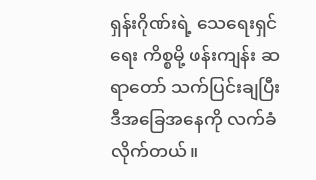ရှန်းဂိုဏ်းရဲ့ သေရေးရှင်ရေး ကိစ္စမို့ ဖန်းကျန်း ဆရာတော် သက်ပြင်းချပြီး ဒီအခြေအနေကို လက်ခံလိုက်တယ်။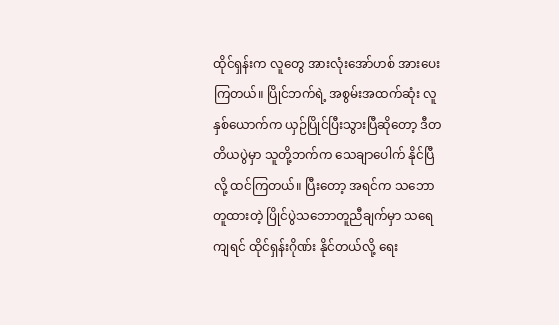ထိုင်ရှန်းက လူတွေ အားလုံးအော်ဟစ် အားပေးကြတယ်။ ပြိုင်ဘက်ရဲ့ အစွမ်းအထက်ဆုံး လူနှစ်ယောက်က ယှဉ်ပြိုင်ပြီးသွားပြီဆိုတော့ ဒီတတိယပွဲမှာ သူတို့ဘက်က သေချာပေါက် နိုင်ပြီလို့ ထင်ကြတယ်။ ပြီးတော့ အရင်က သဘောတူထားတဲ့ ပြိုင်ပွဲသဘောတူညီချက်မှာ သရေကျရင် ထိုင်ရှန်းဂိုဏ်း နိုင်တယ်လို့ ရေး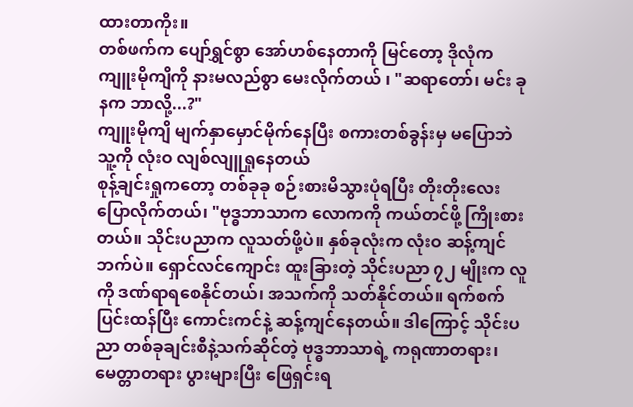ထားတာကိုး။
တစ်ဖက်က ပျော်ရွှင်စွာ အော်ဟစ်နေတာကို မြင်တော့ ဒိုလုံက ကျူးမိုကျိကို နားမလည်စွာ မေးလိုက်တယ် ၊ "ဆရာတော်၊ မင်း ခုနက ဘာလို့...?"
ကျူးမိုကျိ မျက်နှာမှောင်မိုက်နေပြီး စကားတစ်ခွန်းမှ မပြောဘဲ သူ့ကို လုံးဝ လျစ်လျူရှုနေတယ်
စုန့်ချင်းရှုကတော့ တစ်ခုခု စဉ်းစားမိသွားပုံရပြီး တိုးတိုးလေး ပြောလိုက်တယ်၊ "ဗုဒ္ဓဘာသာက လောကကို ကယ်တင်ဖို့ ကြိုးစားတယ်။ သိုင်းပညာက လူသတ်ဖို့ပဲ။ နှစ်ခုလုံးက လုံးဝ ဆန့်ကျင်ဘက်ပဲ။ ရှောင်လင်ကျောင်း ထူးခြားတဲ့ သိုင်းပညာ ၇၂ မျိုးက လူကို ဒဏ်ရာရစေနိုင်တယ်၊ အသက်ကို သတ်နိုင်တယ်။ ရက်စက်ပြင်းထန်ပြီး ကောင်းကင်နဲ့ ဆန့်ကျင်နေတယ်။ ဒါကြောင့် သိုင်းပညာ တစ်ခုချင်းစီနဲ့သက်ဆိုင်တဲ့ ဗုဒ္ဓဘာသာရဲ့ ကရုဏာတရား၊ မေတ္တာတရား ပွားများပြီး ဖြေရှင်းရ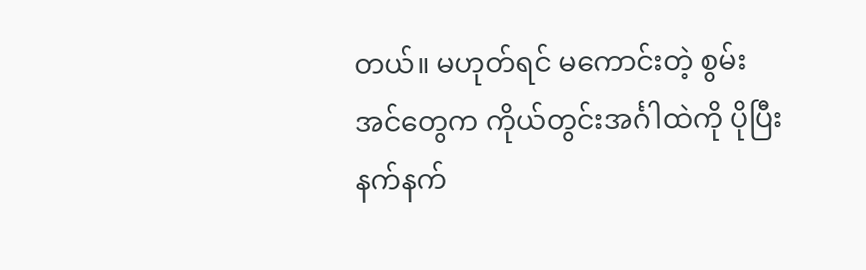တယ်။ မဟုတ်ရင် မကောင်းတဲ့ စွမ်းအင်တွေက ကိုယ်တွင်းအင်္ဂါထဲကို ပိုပြီး နက်နက်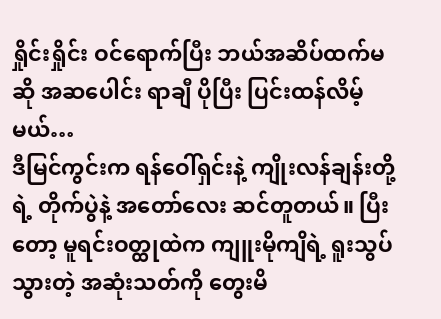ရှိုင်းရှိုင်း ဝင်ရောက်ပြီး ဘယ်အဆိပ်ထက်မဆို အဆပေါင်း ရာချီ ပိုပြီး ပြင်းထန်လိမ့်မယ်…
ဒီမြင်ကွင်းက ရန်ဝေါ်ရှင်းနဲ့ ကျိုးလန်ချန်းတို့ရဲ့ တိုက်ပွဲနဲ့ အတော်လေး ဆင်တူတယ်။ ပြီးတော့ မူရင်းဝတ္ထုထဲက ကျူးမိုကျိရဲ့ ရူးသွပ်သွားတဲ့ အဆုံးသတ်ကို တွေးမိ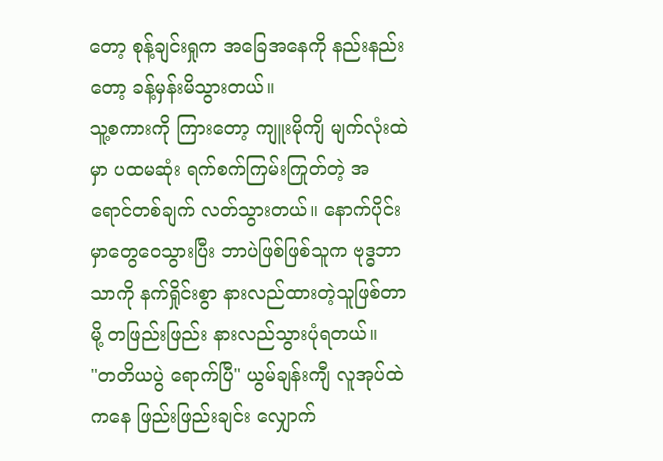တော့ စုန့်ချင်းရှုက အခြေအနေကို နည်းနည်းတော့ ခန့်မှန်းမိသွားတယ်။
သူ့စကားကို ကြားတော့ ကျူးမိုကျိ မျက်လုံးထဲမှာ ပထမဆုံး ရက်စက်ကြမ်းကြုတ်တဲ့ အရောင်တစ်ချက် လတ်သွားတယ်။ နောက်ပိုင်းမှာတွေဝေသွားပြီး ဘာပဲဖြစ်ဖြစ်သူက ဗုဒ္ဓဘာသာကို နက်ရှိုင်းစွာ နားလည်ထားတဲ့သူဖြစ်တာမို့ တဖြည်းဖြည်း နားလည်သွားပုံရတယ်။
"တတိယပွဲ ရောက်ပြီ" ယွမ်ချန်းကျီ လူအုပ်ထဲကနေ ဖြည်းဖြည်းချင်း လျှောက်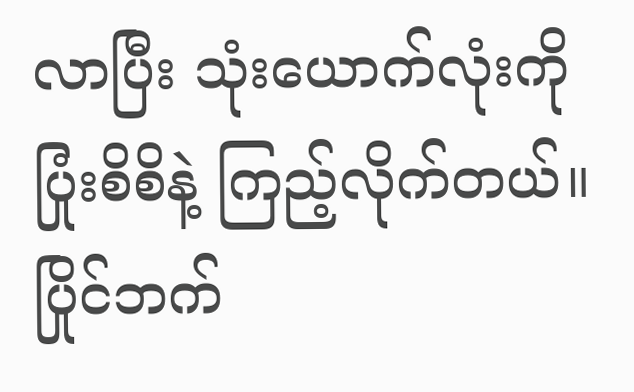လာပြီး သုံးယောက်လုံးကို ပြုံးစိစိနဲ့ ကြည့်လိုက်တယ်။
ပြိုင်ဘက်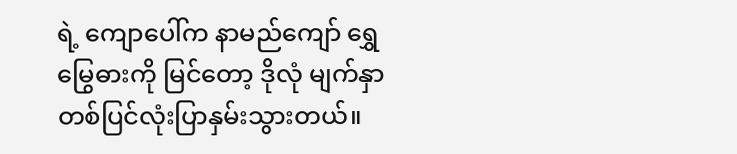ရဲ့ ကျောပေါ်က နာမည်ကျော် ရွှေမြွေဓားကို မြင်တော့ ဒိုလုံ မျက်နှာတစ်ပြင်လုံးပြာနှမ်းသွားတယ်။